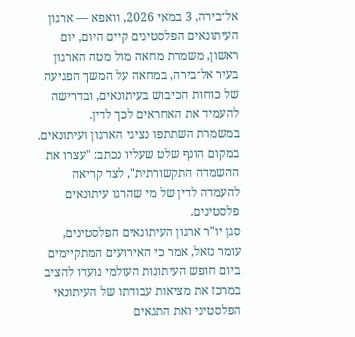אל־בירה, 3 במאי 2026, וואפא — ארגון העיתונאים הפלסטינים קיים היום, יום ראשון, משמרת מחאה מול מטה הארגון בעיר אל־בירה, במחאה על המשך הפגיעה של כוחות הכיבוש בעיתונאים, ובדרישה להעמיד את האחראים לכך לדין.
במשמרת השתתפו נציגי הארגון ועיתונאים. במקום הונף שלט שעליו נכתב: "עצרו את ההשמדה התקשורתית", לצד קריאה להעמדה לדין של מי שהרגו עיתונאים פלסטינים.
סגן יו"ר ארגון העיתונאים הפלסטינים, עומר נזאל, אמר כי האירועים המתקיימים ביום חופש העיתונות העולמי נועדו להציב במרכז את מציאות עבודתו של העיתונאי הפלסטיני ואת התנאים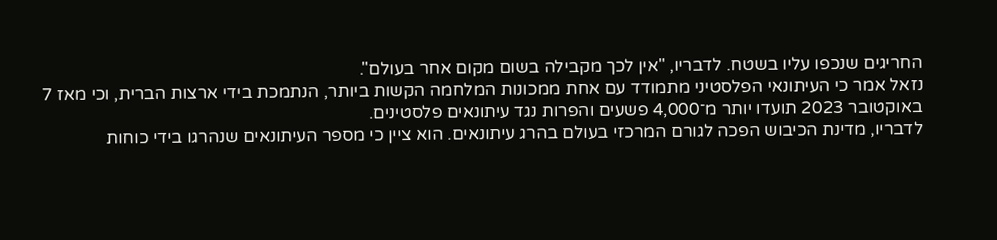החריגים שנכפו עליו בשטח. לדבריו, "אין לכך מקבילה בשום מקום אחר בעולם".
נזאל אמר כי העיתונאי הפלסטיני מתמודד עם אחת ממכונות המלחמה הקשות ביותר, הנתמכת בידי ארצות הברית, וכי מאז 7 באוקטובר 2023 תועדו יותר מ־4,000 פשעים והפרות נגד עיתונאים פלסטינים.
לדבריו, מדינת הכיבוש הפכה לגורם המרכזי בעולם בהרג עיתונאים. הוא ציין כי מספר העיתונאים שנהרגו בידי כוחות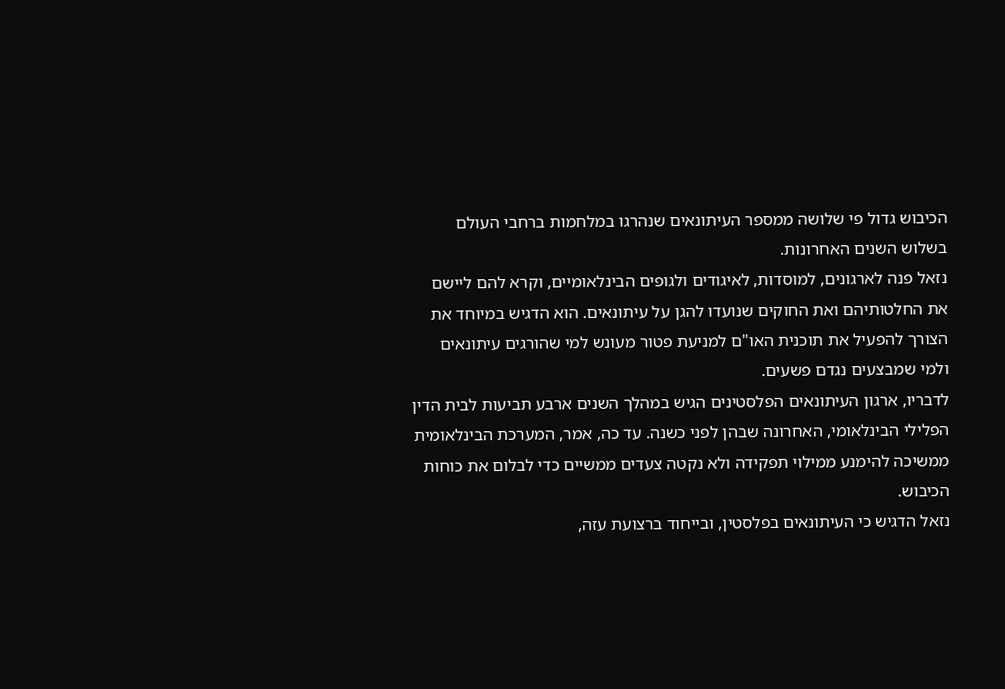הכיבוש גדול פי שלושה ממספר העיתונאים שנהרגו במלחמות ברחבי העולם בשלוש השנים האחרונות.
נזאל פנה לארגונים, למוסדות, לאיגודים ולגופים הבינלאומיים, וקרא להם ליישם את החלטותיהם ואת החוקים שנועדו להגן על עיתונאים. הוא הדגיש במיוחד את הצורך להפעיל את תוכנית האו"ם למניעת פטור מעונש למי שהורגים עיתונאים ולמי שמבצעים נגדם פשעים.
לדבריו, ארגון העיתונאים הפלסטינים הגיש במהלך השנים ארבע תביעות לבית הדין הפלילי הבינלאומי, האחרונה שבהן לפני כשנה. עד כה, אמר, המערכת הבינלאומית ממשיכה להימנע ממילוי תפקידה ולא נקטה צעדים ממשיים כדי לבלום את כוחות הכיבוש.
נזאל הדגיש כי העיתונאים בפלסטין, ובייחוד ברצועת עזה,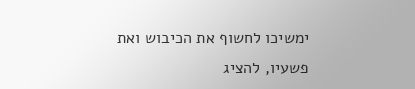ימשיכו לחשוף את הכיבוש ואת פשעיו, להציג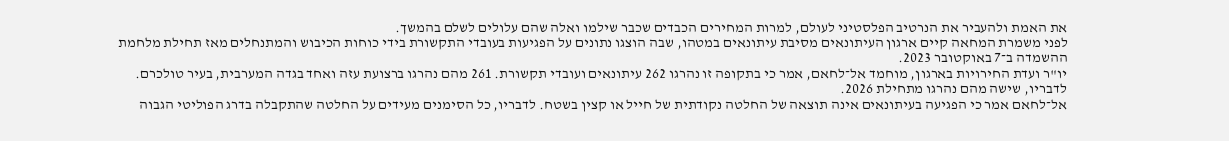את האמת ולהעביר את הנרטיב הפלסטיני לעולם, למרות המחירים הכבדים שכבר שילמו ואלה שהם עלולים לשלם בהמשך.
לפני משמרת המחאה קיים ארגון העיתונאים מסיבת עיתונאים במטהו, שבה הוצגו נתונים על הפגיעות בעובדי התקשורת בידי כוחות הכיבוש והמתנחלים מאז תחילת מלחמת ההשמדה ב־7 באוקטובר 2023.
יו"ר ועדת החירויות בארגון, מוחמד אל־לחאם, אמר כי בתקופה זו נהרגו 262 עיתונאים ועובדי תקשורת. 261 מהם נהרגו ברצועת עזה ואחד בגדה המערבית, בעיר טולכרם. לדבריו, שישה מהם נהרגו מתחילת 2026.
אל־לחאם אמר כי הפגיעה בעיתונאים אינה תוצאה של החלטה נקודתית של חייל או קצין בשטח. לדבריו, כל הסימנים מעידים על החלטה שהתקבלה בדרג הפוליטי הגבוה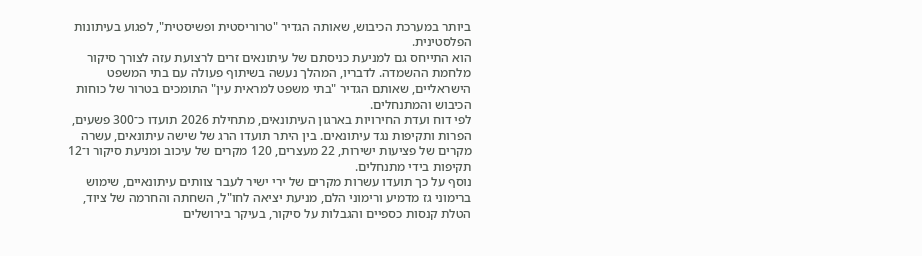ביותר במערכת הכיבוש, שאותה הגדיר "טרוריסטית ופשיסטית", לפגוע בעיתונות הפלסטינית.
הוא התייחס גם למניעת כניסתם של עיתונאים זרים לרצועת עזה לצורך סיקור מלחמת ההשמדה. לדבריו, המהלך נעשה בשיתוף פעולה עם בתי המשפט הישראליים, שאותם הגדיר "בתי משפט למראית עין" התומכים בטרור של כוחות הכיבוש והמתנחלים.
לפי דוח ועדת החירויות בארגון העיתונאים, מתחילת 2026 תועדו כ־300 פשעים, הפרות ותקיפות נגד עיתונאים. בין היתר תועדו הרג של שישה עיתונאים, עשרה מקרים של פציעות ישירות, 22 מעצרים, 120 מקרים של עיכוב ומניעת סיקור ו־12 תקיפות בידי מתנחלים.
נוסף על כך תועדו עשרות מקרים של ירי ישיר לעבר צוותים עיתונאיים, שימוש ברימוני גז מדמיע ורימוני הלם, מניעת יציאה לחו"ל, השחתה והחרמה של ציוד, הטלת קנסות כספיים והגבלות על סיקור, בעיקר בירושלים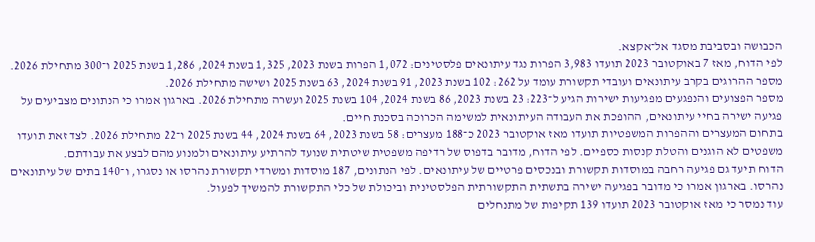הכבושה ובסביבת מסגד אל־אקצא.
לפי הדוח, מאז 7 באוקטובר 2023 תועדו 3,983 הפרות נגד עיתונאים פלסטינים: 1,072 הפרות בשנת 2023, 1,325 בשנת 2024, 1,286 בשנת 2025 ו־300 מתחילת 2026.
מספר ההרוגים בקרב עיתונאים ועובדי תקשורת עומד על 262: 102 בשנת 2023, 91 בשנת 2024, 63 בשנת 2025 ושישה מתחילת 2026.
מספר הפצועים והנפגעים מפגיעות ישירות הגיע ל־223: 23 בשנת 2023, 86 בשנת 2024, 104 בשנת 2025 ועשרה מתחילת 2026. בארגון אמרו כי הנתונים מצביעים על פגיעה ישירה בחיי עיתונאים, ההופכת את העבודה העיתונאית למשימה הכרוכה בסכנת חיים.
בתחום המעצרים וההפרות המשפטיות תועדו מאז אוקטובר 2023 כ־188 מעצרים: 58 בשנת 2023, 64 בשנת 2024, 44 בשנת 2025 ו־22 מתחילת 2026. לצד זאת תועדו משפטים לא הוגנים והטלת קנסות כספיים. לפי הדוח, מדובר בדפוס של רדיפה משפטית שיטתית שנועד להרתיע עיתונאים ולמנוע מהם לבצע את עבודתם.
הדוח תיעד גם פגיעה רחבה במוסדות תקשורת ובנכסים פרטיים של עיתונאים. לפי הנתונים, 187 מוסדות ומשרדי תקשורת נהרסו או נסגרו, ו־140 בתים של עיתונאים נהרסו. בארגון אמרו כי מדובר בפגיעה ישירה בתשתית התקשורתית הפלסטינית וביכולת של כלי התקשורת להמשיך לפעול.
עוד נמסר כי מאז אוקטובר 2023 תועדו 139 תקיפות של מתנחלים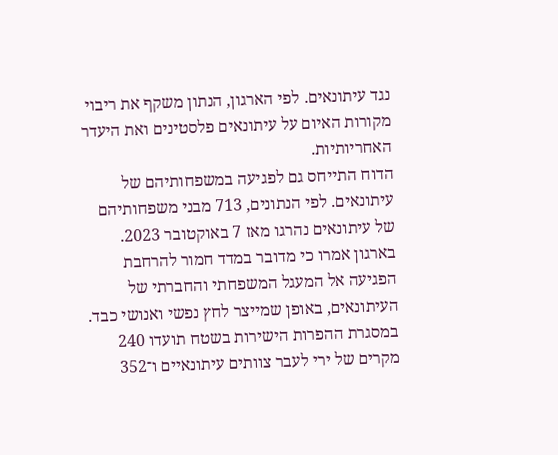נגד עיתונאים. לפי הארגון, הנתון משקף את ריבוי מקורות האיום על עיתונאים פלסטינים ואת היעדר האחריותיות.
הדוח התייחס גם לפגיעה במשפחותיהם של עיתונאים. לפי הנתונים, 713 מבני משפחותיהם של עיתונאים נהרגו מאז 7 באוקטובר 2023. בארגון אמרו כי מדובר במדד חמור להרחבת הפגיעה אל המעגל המשפחתי והחברתי של העיתונאים, באופן שמייצר לחץ נפשי ואנושי כבד.
במסגרת ההפרות הישירות בשטח תועדו 240 מקרים של ירי לעבר צוותים עיתונאיים ו־352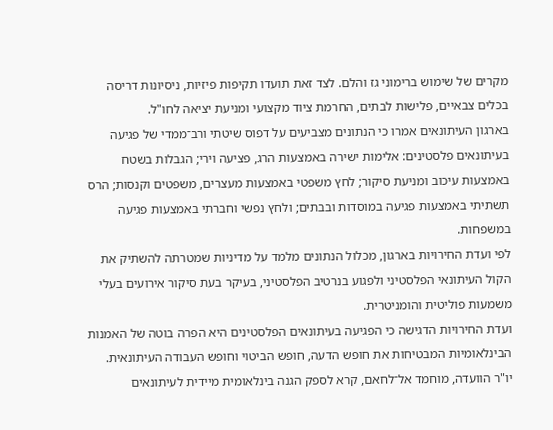מקרים של שימוש ברימוני גז והלם. לצד זאת תועדו תקיפות פיזיות, ניסיונות דריסה בכלים צבאיים, פלישות לבתים, החרמת ציוד מקצועי ומניעת יציאה לחו"ל.
בארגון העיתונאים אמרו כי הנתונים מצביעים על דפוס שיטתי ורב־ממדי של פגיעה בעיתונאים פלסטינים: אלימות ישירה באמצעות הרג, פציעה וירי; הגבלות בשטח באמצעות עיכוב ומניעת סיקור; לחץ משפטי באמצעות מעצרים, משפטים וקנסות; הרס תשתיתי באמצעות פגיעה במוסדות ובבתים; ולחץ נפשי וחברתי באמצעות פגיעה במשפחות.
לפי ועדת החירויות בארגון, מכלול הנתונים מלמד על מדיניות שמטרתה להשתיק את הקול העיתונאי הפלסטיני ולפגוע בנרטיב הפלסטיני, בעיקר בעת סיקור אירועים בעלי משמעות פוליטית והומניטרית.
ועדת החירויות הדגישה כי הפגיעה בעיתונאים הפלסטינים היא הפרה בוטה של האמנות הבינלאומיות המבטיחות את חופש הדעה, חופש הביטוי וחופש העבודה העיתונאית.
יו"ר הוועדה, מוחמד אל־לחאם, קרא לספק הגנה בינלאומית מיידית לעיתונאים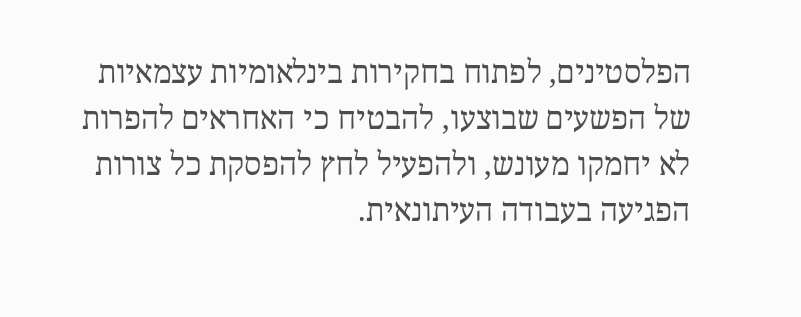הפלסטינים, לפתוח בחקירות בינלאומיות עצמאיות של הפשעים שבוצעו, להבטיח כי האחראים להפרות לא יחמקו מעונש, ולהפעיל לחץ להפסקת כל צורות הפגיעה בעבודה העיתונאית.